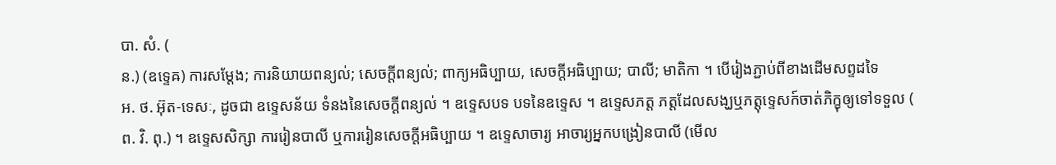បា. សំ. (
ន.) (ឧទ្ទេឝ) ការសម្តែង; ការនិយាយពន្យល់; សេចក្ដីពន្យល់; ពាក្យអធិប្បាយ, សេចក្ដីអធិប្បាយ; បាលី; មាតិកា ។ បើរៀងភ្ជាប់ពីខាងដើមសព្ទដទៃ
អ. ថ. អ៊ុត-ទេសៈ, ដូចជា ឧទ្ទេសន័យ ទំនងនៃសេចក្ដីពន្យល់ ។ ឧទ្ទេសបទ បទនៃឧទ្ទេស ។ ឧទ្ទេសភត្ត ភត្តដែលសង្ឃឬភត្តុទ្ទេសក៍ចាត់ភិក្ខុឲ្យទៅទទួល (
ព. វិ. ពុ.) ។ ឧទ្ទេសសិក្សា ការរៀនបាលី ឬការរៀនសេចក្ដីអធិប្បាយ ។ ឧទ្ទេសាចារ្យ អាចារ្យអ្នកបង្រៀនបាលី (មើល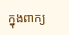ក្នុងពាក្យ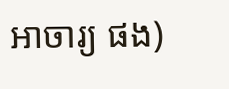អាចារ្យ ផង)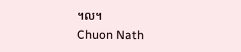។ល។
Chuon Nath